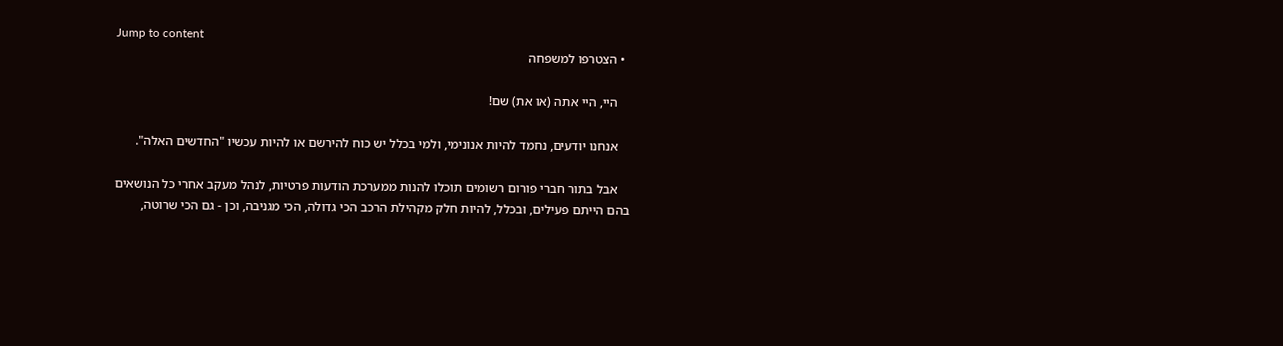Jump to content
  • הצטרפו למשפחה

    היי, היי אתה (או את) שם!

    אנחנו יודעים, נחמד להיות אנונימי, ולמי בכלל יש כוח להירשם או להיות עכשיו "החדשים האלה".

    אבל בתור חברי פורום רשומים תוכלו להנות ממערכת הודעות פרטיות, לנהל מעקב אחרי כל הנושאים בהם הייתם פעילים, ובכלל, להיות חלק מקהילת הרכב הכי גדולה, הכי מגניבה, וכן - גם הכי שרוטה,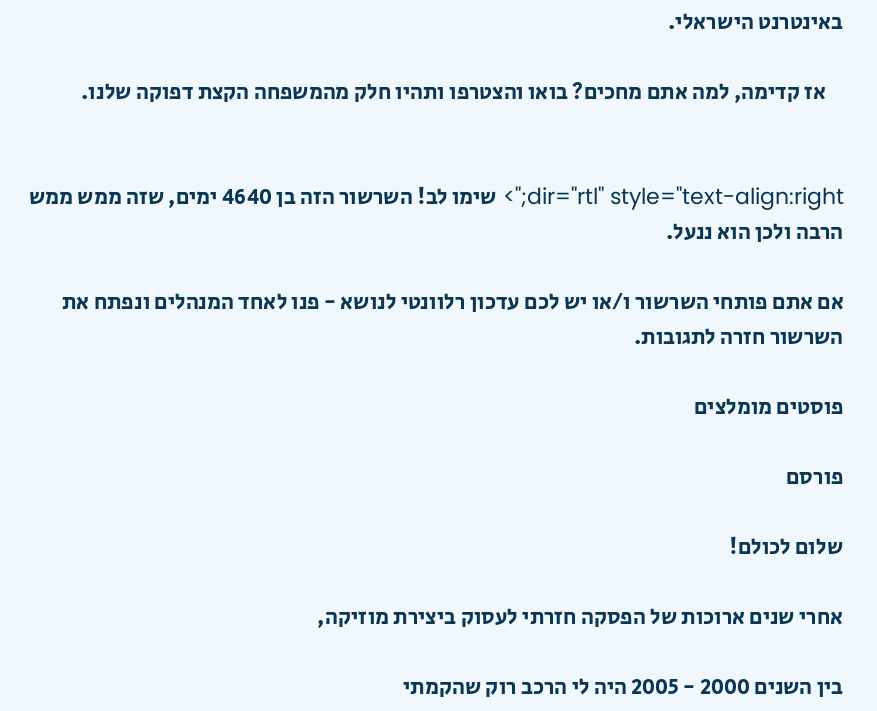באינטרנט הישראלי.

    אז קדימה, למה אתם מחכים? בואו והצטרפו ותהיו חלק מהמשפחה הקצת דפוקה שלנו.


dir="rtl" style="text-align:right;"> שימו לב! השרשור הזה בן 4640 ימים, שזה ממש ממש הרבה ולכן הוא ננעל.

אם אתם פותחי השרשור ו/או יש לכם עדכון רלוונטי לנושא - פנו לאחד המנהלים ונפתח את השרשור חזרה לתגובות.

פוסטים מומלצים

פורסם

שלום לכולם!

אחרי שנים ארוכות של הפסקה חזרתי לעסוק ביצירת מוזיקה,

בין השנים 2000 - 2005 היה לי הרכב רוק שהקמתי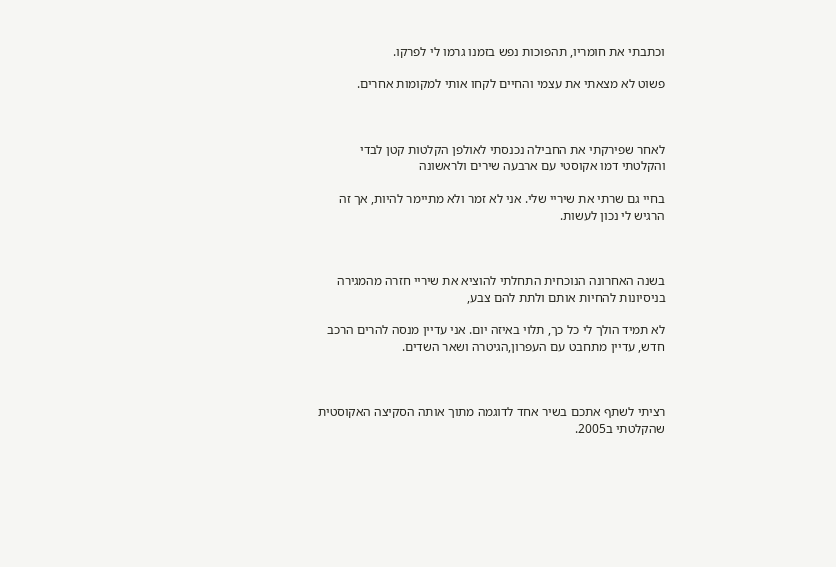וכתבתי את חומריו, תהפוכות נפש בזמנו גרמו לי לפרקו.

פשוט לא מצאתי את עצמי והחיים לקחו אותי למקומות אחרים.



לאחר שפירקתי את החבילה נכנסתי לאולפן הקלטות קטן לבדי והקלטתי דמו אקוסטי עם ארבעה שירים ולראשונה

בחיי גם שרתי את שיריי שלי. אני לא זמר ולא מתיימר להיות, אך זה הרגיש לי נכון לעשות.



בשנה האחרונה הנוכחית התחלתי להוציא את שיריי חזרה מהמגירה בניסיונות להחיות אותם ולתת להם צבע,

לא תמיד הולך לי כל כך, תלוי באיזה יום. אני עדיין מנסה להרים הרכב חדש, עדיין מתחבט עם העפרון,הגיטרה ושאר השדים.



רציתי לשתף אתכם בשיר אחד לדוגמה מתוך אותה הסקיצה האקוסטית שהקלטתי ב2005.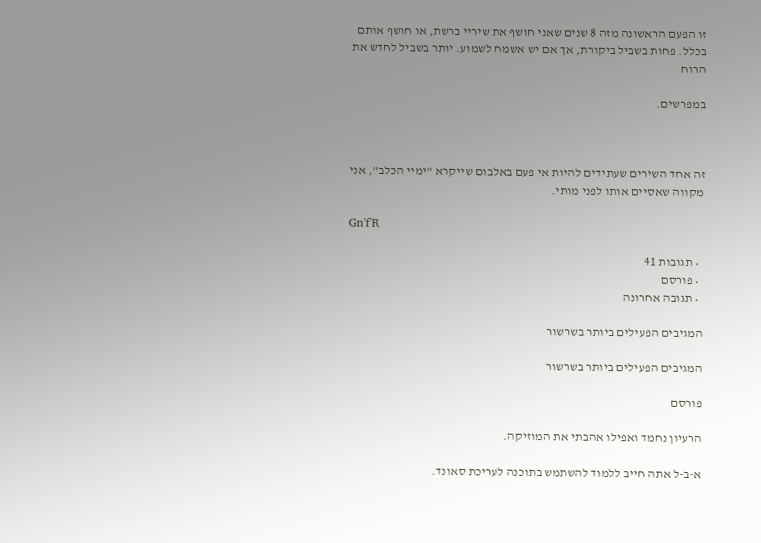זו הפעם הראשונה מזה 8 שנים שאני חושף את שיריי ברשת, או חושף אותם בכלל. פחות בשביל ביקורת, אך אם יש אשמח לשמוע. יותר בשביל לחדש את הרוח

במפרשים.



זה אחד השירים שעתידים להיות אי פעם באלבום שייקרא "ימיי הכלב", אני מקווה שאסיים אותו לפני מותי.

Gn'f'R

  • תגובות 41
  • פורסם
  • תגובה אחרונה

המגיבים הפעילים ביותר בשרשור

המגיבים הפעילים ביותר בשרשור

פורסם

הרעיון נחמד ואפילו אהבתי את המוזיקה.

א-ב-ל אתה חייב ללמוד להשתמש בתוכנה לעריכת סאונד.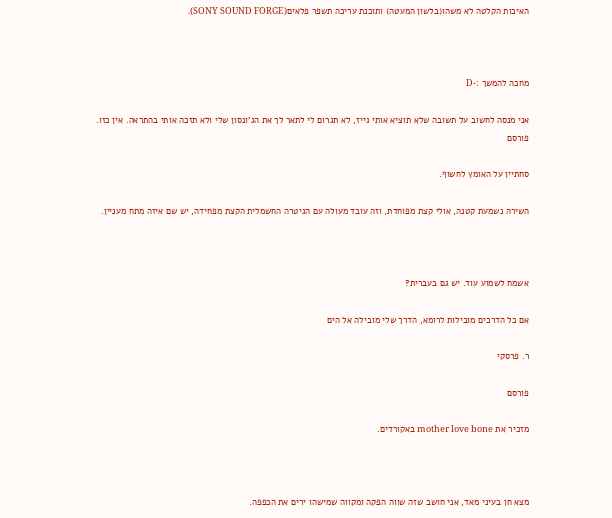האיכות הקלטה לא משהו(בלשון המעטה) ותוכנת עריכה תשפר פלאים(SONY SOUND FORGE).



מחכה להמשך :-D

אני מנסה לחשוב על תשובה שלא תוציא אותי גייז, לא תגרום לי לתאר לך את הג'ונסון שלי ולא תזכה אותי בהתראה. אין כזו.
פורסם

סחתיין על האומץ לחשוף.

השירה נשמעת קטנה, אולי קצת מפוחדת, וזה עובד מעולה עם הגיטרה החשמלית הקצת מפחידה, יש שם איזה מתח מעניין.



אשמח לשמוע עוד. יש גם בעברית?

אם כל הדרכים מובילות לרומא, הדרך שלי מובילה אל הים

ר. פרסקי

פורסם

מזכיר את mother love bone באקורדים.



מצא חן בעיני מאד, אני חושב שזה שווה הפקה ומקווה שמישהו ירים את הכפפה.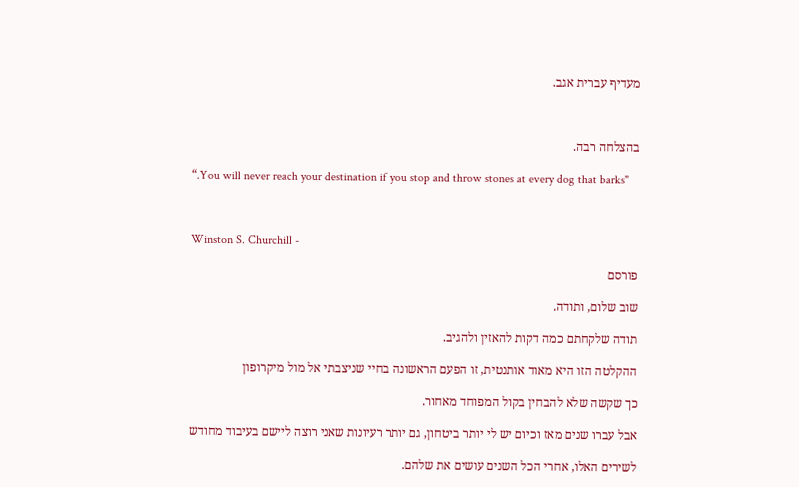מעדיף עברית אגב.



בהצלחה רבה.

“.You will never reach your destination if you stop and throw stones at every dog that barks"



Winston S. Churchill -

פורסם

שוב שלום, ותודה.

תודה שלקחתם כמה דקות להאזין ולהגיב.

ההקלטה הזו היא מאוד אותנטית, זו הפעם הראשונה בחיי שניצבתי אל מול מיקרופון

כך שקשה שלא להבחין בקול המפוחד מאחור.

אבל עברו שנים מאז וכיום יש לי יותר ביטחון, גם יותר רעיונות שאני רוצה ליישם בעיבוד מחודש

לשירים האלו, אחרי הכל השנים עושים את שלהם.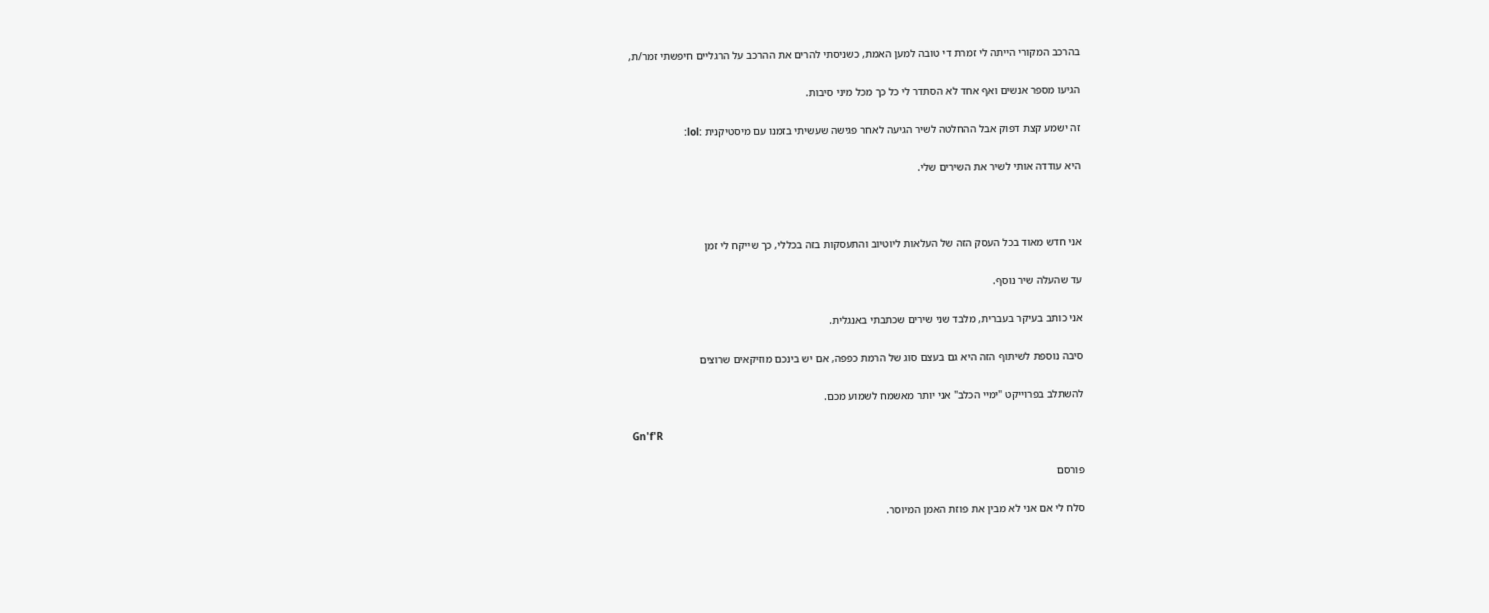בהרכב המקורי הייתה לי זמרת די טובה למען האמת, כשניסתי להרים את ההרכב על הרגליים חיפשתי זמר/ת,

הגיעו מספר אנשים ואף אחד לא הסתדר לי כל כך מכל מיני סיבות.

זה ישמע קצת דפוק אבל ההחלטה לשיר הגיעה לאחר פגישה שעשיתי בזמנו עם מיסטיקנית :lol:

היא עודדה אותי לשיר את השירים שלי.



אני חדש מאוד בכל העסק הזה של העלאות ליוטיוב והתעסקות בזה בכללי, כך שייקח לי זמן

עד שהעלה שיר נוסף.

אני כותב בעיקר בעברית, מלבד שני שירים שכתבתי באנגלית.

סיבה נוספת לשיתוף הזה היא גם בעצם סוג של הרמת כפפה, אם יש בינכם מוזיקאים שרוצים

להשתלב בפרוייקט "ימיי הכלב" אני יותר מאשמח לשמוע מכם.

Gn'f'R

פורסם

סלח לי אם אני לא מבין את פוזת האמן המיוסר.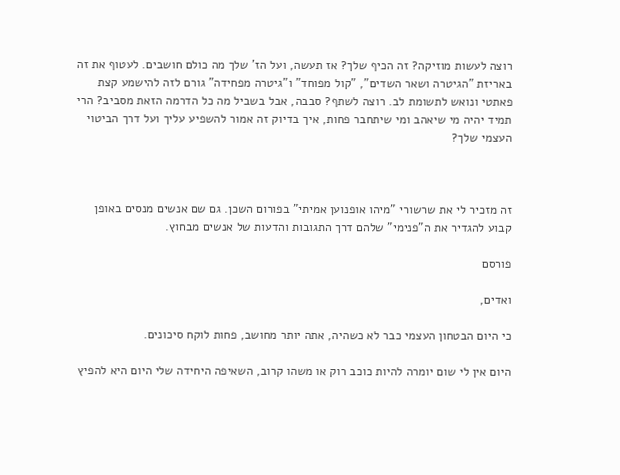רוצה לעשות מוזיקה? זה הכיף שלך? אז תעשה, ועל הז' שלך מה כולם חושבים. לעטוף את זה באריזת "הגיטרה ושאר השדים", "קול מפוחד" ו"גיטרה מפחידה" גורם לזה להישמע קצת פאתטי ונואש לתשומת לב. רוצה לשתף? סבבה, אבל בשביל מה כל הדרמה הזאת מסביב? הרי תמיד יהיה מי שיאהב ומי שיתחבר פחות, איך בדיוק זה אמור להשפיע עליך ועל דרך הביטוי העצמי שלך?



זה מזכיר לי את שרשורי "מיהו אופנוען אמיתי" בפורום השכן. גם שם אנשים מנסים באופן קבוע להגדיר את ה"פנימי" שלהם דרך התגובות והדעות של אנשים מבחוץ.

פורסם

ואדים,

כי היום הבטחון העצמי כבר לא כשהיה, אתה יותר מחושב, פחות לוקח סיכונים.

היום אין לי שום יומרה להיות כוכב רוק או משהו קרוב, השאיפה היחידה שלי היום היא להפיץ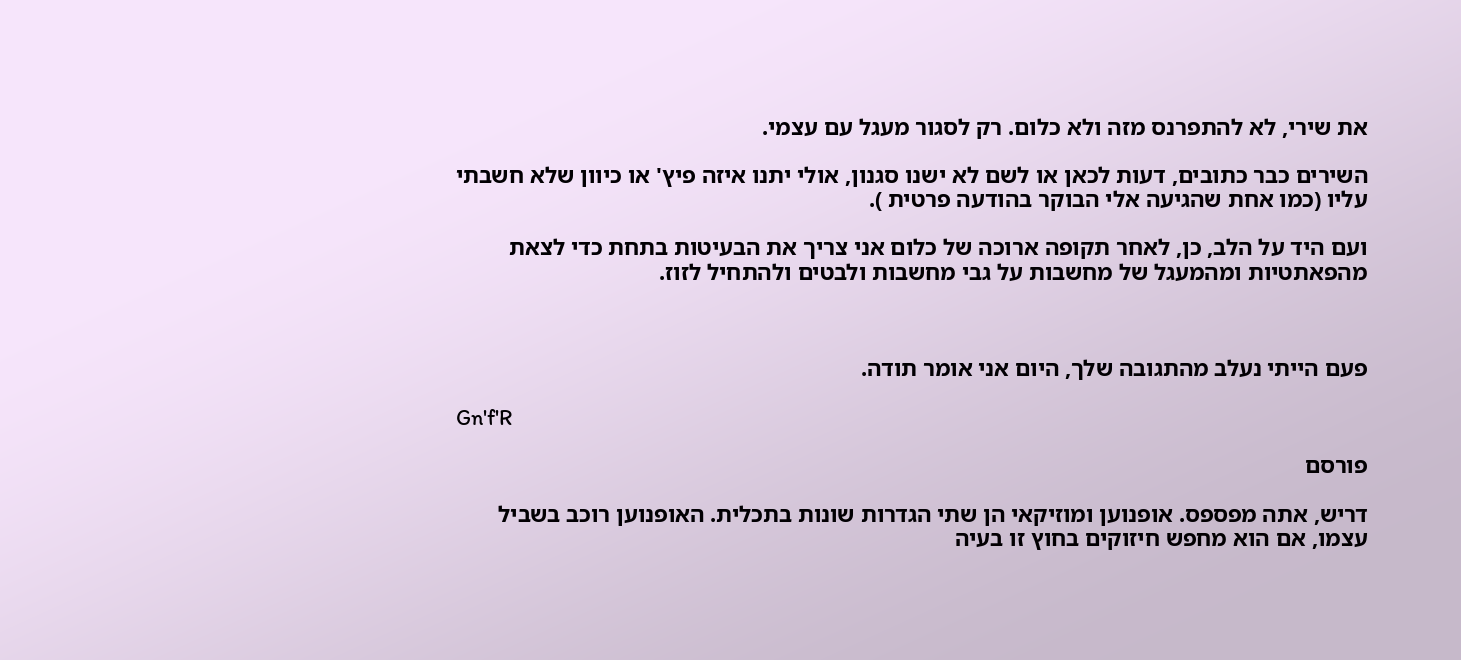את שירי, לא להתפרנס מזה ולא כלום. רק לסגור מעגל עם עצמי.

השירים כבר כתובים, דעות לכאן או לשם לא ישנו סגנון, אולי יתנו איזה פיץ' או כיוון שלא חשבתי עליו (כמו אחת שהגיעה אלי הבוקר בהודעה פרטית ).

ועם היד על הלב, כן, לאחר תקופה ארוכה של כלום אני צריך את הבעיטות בתחת כדי לצאת מהפאתטיות ומהמעגל של מחשבות על גבי מחשבות ולבטים ולהתחיל לזוז.



פעם הייתי נעלב מהתגובה שלך, היום אני אומר תודה.

Gn'f'R

פורסם

דריש, אתה מפספס. אופנוען ומוזיקאי הן שתי הגדרות שונות בתכלית. האופנוען רוכב בשביל עצמו, אם הוא מחפש חיזוקים בחוץ זו בעיה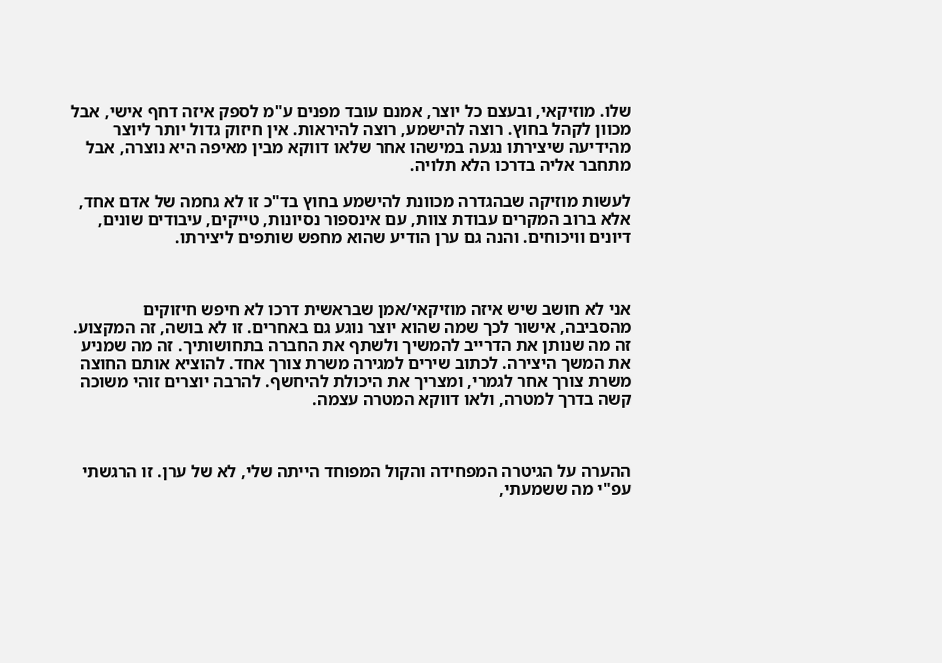שלו. מוזיקאי, ובעצם כל יוצר, אמנם עובד מפנים ע"מ לספק איזה דחף אישי, אבל מכוון לקהל בחוץ. רוצה להישמע, רוצה להיראות. אין חיזוק גדול יותר ליוצר מהידיעה שיצירתו נגעה במישהו אחר שלאו דווקא מבין מאיפה היא נוצרה, אבל מתחבר אליה בדרכו הלא תלויה.

לעשות מוזיקה שבהגדרה מכוונת להישמע בחוץ בד"כ זו לא גחמה של אדם אחד, אלא ברוב המקרים עבודת צוות, עם אינספור נסיונות, טייקים, עיבודים שונים, דיונים וויכוחים. והנה גם ערן הודיע שהוא מחפש שותפים ליצירתו.



אני לא חושב שיש איזה מוזיקאי/אמן שבראשית דרכו לא חיפש חיזוקים מהסביבה, אישור לכך שמה שהוא יוצר נוגע גם באחרים. זו לא בושה, זה המקצוע. זה מה שנותן את הדרייב להמשיך ולשתף את החברה בתחושותיך. זה מה שמניע את המשך היצירה. לכתוב שירים למגירה משרת צורך אחד. להוציא אותם החוצה משרת צורך אחר לגמרי, ומצריך את היכולת להיחשף. להרבה יוצרים זוהי משוכה קשה בדרך למטרה, ולאו דווקא המטרה עצמה.



ההערה על הגיטרה המפחידה והקול המפוחד הייתה שלי, לא של ערן. זו הרגשתי עפ"י מה ששמעתי,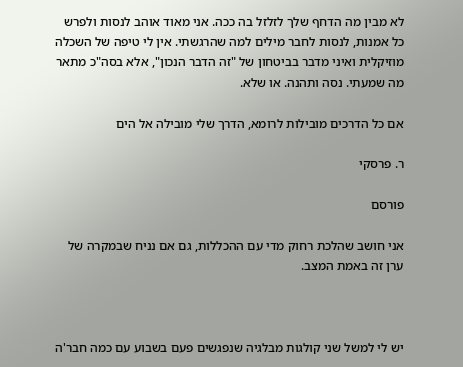לא מבין מה הדחף שלך לזלזל בה ככה. אני מאוד אוהב לנסות ולפרש כל אמנות, לנסות לחבר מילים למה שהרגשתי. אין לי טיפה של השכלה מוזיקלית ואיני מדבר בביטחון של "זה הדבר הנכון", אלא בסה"כ מתאר מה שמעתי. נסה ותהנה. או שלא.

אם כל הדרכים מובילות לרומא, הדרך שלי מובילה אל הים

ר. פרסקי

פורסם

אני חושב שהלכת רחוק מדי עם ההכללות, גם אם נניח שבמקרה של ערן זה באמת המצב.



יש לי למשל שני קולגות מבלגיה שנפגשים פעם בשבוע עם כמה חבר'ה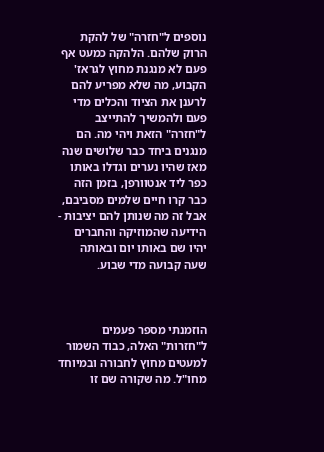נוספים ל"חזרה" של להקת הרוק שלהם. הלהקה כמעט אף פעם לא מנגנת מחוץ לגראז' הקבוע, מה שלא מפריע להם לרענן את הציוד והכלים מדי פעם ולהמשיך להתייצב ל"חזרה" הזאת ויהי מה. הם מנגנים ביחד כבר שלושים שנה מאז שהיו נערים וגדלו באותו כפר ליד אנטוורפן, בזמן הזה כבר קרו חיים שלמים מסביבם, אבל זה מה שנותן להם יציבות - הידיעה שהמוזיקה והחברים יהיו שם באותו יום ובאותה שעה קבועה מדי שבוע.



הוזמנתי מספר פעמים ל"חזרות" האלה, כבוד השמור למעטים מחוץ לחבורה ובמיוחד מחו"ל. מה שקורה שם זו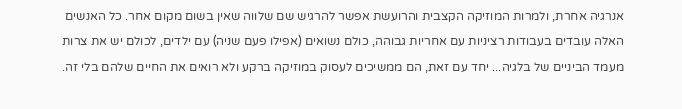אנרגיה אחרת, ולמרות המוזיקה הקצבית והרועשת אפשר להרגיש שם שלווה שאין בשום מקום אחר. כל האנשים האלה עובדים בעבודות רציניות עם אחריות גבוהה, כולם נשואים (אפילו פעם שניה) עם ילדים, לכולם יש את צרות מעמד הביניים של בלגיה... יחד עם זאת, הם ממשיכים לעסוק במוזיקה ברקע ולא רואים את החיים שלהם בלי זה.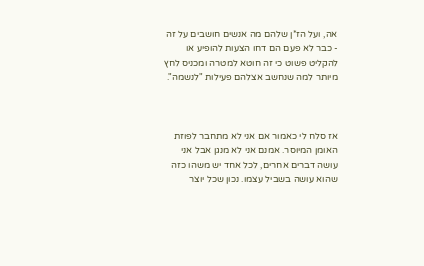אה, ועל הז*ן שלהם מה אנשים חושבים על זה - כבר לא פעם הם דחו הצעות להופיע או להקליט פשוט כי זה חוטא למטרה ומכניס לחץ מיותר למה שנחשב אצלהם פעילות "לנשמה".



אז סלח לי כאמור אם אני לא מתחבר לפוזת האומן המיוסר. אמנם אני לא מנגן אבל אני עושה דברים אחרים, לכל אחד יש משהו כזה שהוא עושה בשביל עצמו. נכון שכל יוצר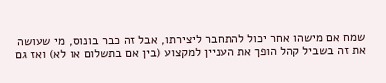שמח אם מישהו אחר יכול להתחבר ליצירתו, אבל זה כבר בונוס, מי שעושה את זה בשביל קהל הופך את העניין למקצוע (בין אם בתשלום או לא) ואז גם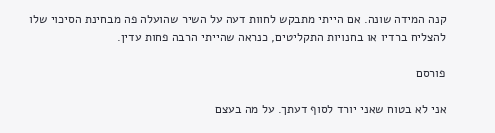קנה המידה שונה. אם הייתי מתבקש לחוות דעה על השיר שהועלה פה מבחינת הסיכוי שלו להצליח ברדיו או בחנויות התקליטים, כנראה שהייתי הרבה פחות עדין.

פורסם

אני לא בטוח שאני יורד לסוף דעתך. על מה בעצם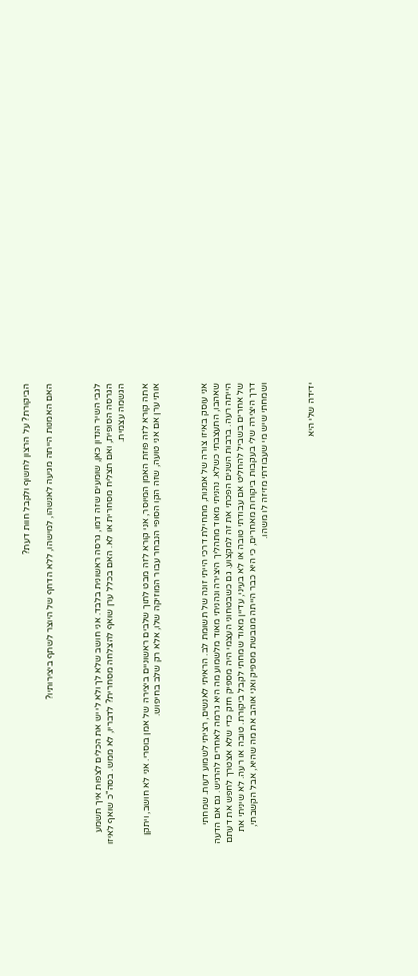הביקורת? על הרצון לחשוף ולקבל חוות דעת?

האם האמנות הייתה מגיעה לאנשהו, למישהו, ללא הדחף של היוצר לשתף ביצירותיו?



לגבי השיר הנדון כאן, שומעים שזה דמו, גרסה ראשונית בלבד. אני חושב שלא לך ולא לי יש את הכלים לצפות איך תשמע הגרסה הסופית, ואם תצליח מסחרית או לא. האם בכלל ערן שואף להצלחה מסחרית? לדבריו, לא ממש. בסה"כ שואף לאיזו הגשמה עצמית.

אתה קורא לזה פוזת האמן המיוסר, אני קורא לזה מבט לתוך שלבים ראשוניים ביצירה של אמן בוסרי. אני לא חושב, ויתקן אותי ערן אם אני טועה, שזה הקו הסופי הנבחר עבור המוזיקה שלו, אלא רק שלב בחיפוש.



אני עוסק באיזו צורה של אמנות, מתחילת דרכי הייתי זונה של תשומת לב. הראיתי לאנשים, רציתי לשמוע דעות. שמחתי שאהבו, התעצבתי כשלא. נהניתי מאוד מתהליך היצירה ונהניתי מאוד מלשמוע מה היא גרמה לאחרים להרגיש. גם אם הדעה הייתה רעה. ברבות השנים הפכתי את זה למקצוע. גם כשבטחוני העצמי היה מספיק חזק כדי שלא אצטרך לחפש את דעתם של אחרים בשביל להחליט אם עבודתי טובה או לא בעיני, עדיין מאוד שמחתי לקבל ביקורת. טובה או רעה. לא שיניתי את דרך היצירה שלי בעקבות ביקורות מאחרים, כי היא כבר הייתה מגובשת מספיק ואני אוהב את מה שהיא, אבל הקשבתי, ושמחתי שיש מי שעבודתי מזיזה לו משהו.



ידידה שלי היא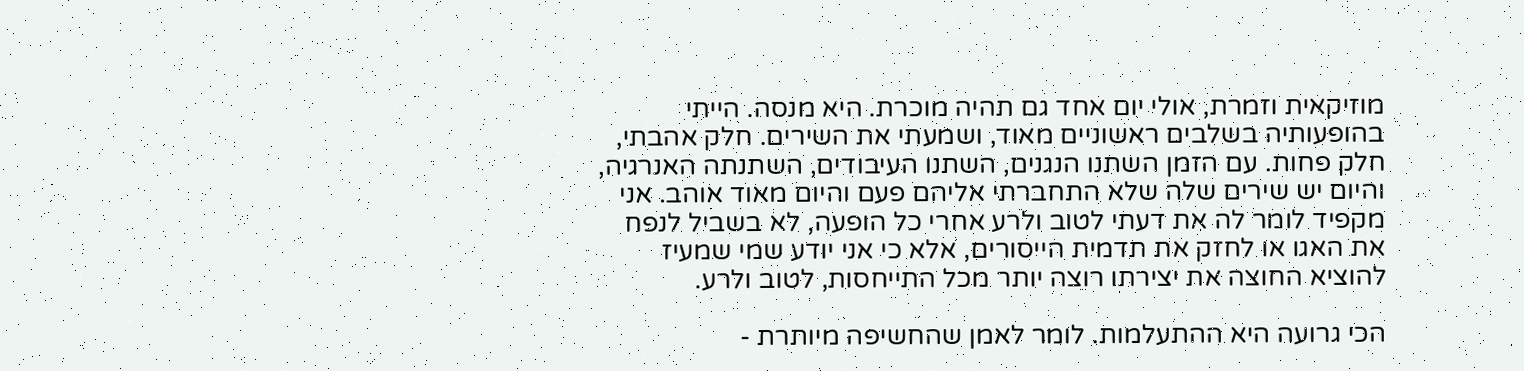מוזיקאית וזמרת, אולי יום אחד גם תהיה מוכרת. היא מנסה. הייתי בהופעותיה בשלבים ראשוניים מאוד, ושמעתי את השירים. חלק אהבתי, חלק פחות. עם הזמן השתנו הנגנים, השתנו העיבודים, השתנתה האנרגיה, והיום יש שירים שלה שלא התחברתי אליהם פעם והיום מאוד אוהב. אני מקפיד לומר לה את דעתי לטוב ולרע אחרי כל הופעה, לא בשביל לנפח את האגו או לחזק את תדמית הייסורים, אלא כי אני יודע שמי שמעיז להוציא החוצה את יצירתו רוצה יותר מכל התייחסות, לטוב ולרע.

הכי גרועה היא ההתעלמות. לומר לאמן שהחשיפה מיותרת -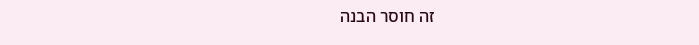זה חוסר הבנה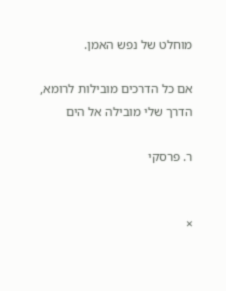מוחלט של נפש האמן.

אם כל הדרכים מובילות לרומא, הדרך שלי מובילה אל הים

ר. פרסקי


×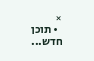×
  • תוכן חדש...